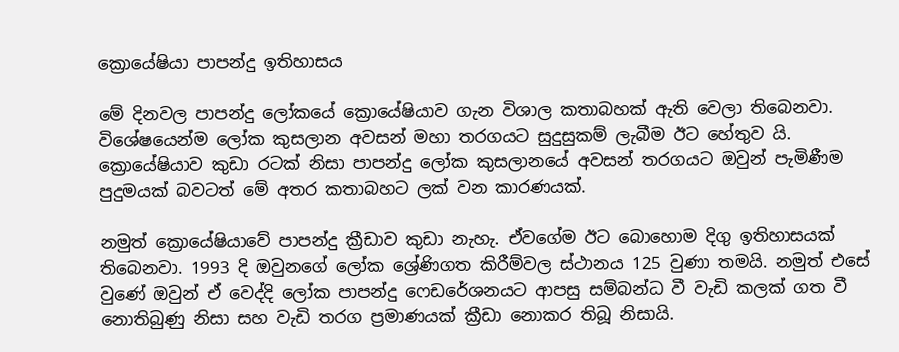ක්‍රොයේෂියා පාපන්දු ඉතිහාසය

මේ දිනවල පාපන්දු ලෝකයේ ක්‍රොයේෂියාව ගැන විශාල කතාබහක් ඇති වෙලා තිබෙනවා. විශේෂයෙන්ම ලෝක කුසලාන අවසන් මහා තරගයට සුදුසුකම් ලැබීම ඊට හේතුව යි. ක්‍රොයේෂියාව කුඩා රටක් නිසා පාපන්දු ලෝක කුසලානයේ අවසන් තරගයට ඔවුන් පැමිණීම පුදුමයක් බවටත් මේ අතර කතාබහට ලක් වන කාරණයක්.

නමුත් ක්‍රොයේෂියාවේ පාපන්දු ක්‍රීඩාව කුඩා නැහැ. ඒවගේම ඊට බොහොම දිගු ඉතිහාසයක් තිබෙනවා. 1993 දි ඔවුනගේ ලෝක ශ්‍රේණිගත කිරීම්වල ස්ථානය 125 වුණා තමයි. නමුත් එසේ වුණේ ඔවුන් ඒ වෙද්දි ලෝක පාපන්දු ෆෙඩරේශනයට ආපසු සම්බන්ධ වී වැඩි කලක් ගත වී නොතිබුණු නිසා සහ වැඩි තරග ප්‍රමාණයක් ක්‍රීඩා නොකර තිබූ නිසායි.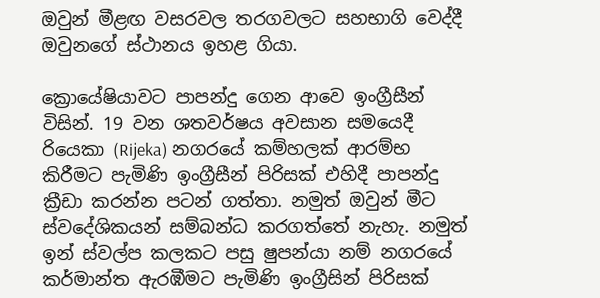ඔවුන් මීළඟ වසරවල තරගවලට සහභාගි වෙද්දී ඔවුනගේ ස්ථානය ඉහළ ගියා.

ක්‍රොයේෂියාවට පාපන්දු ගෙන ආවෙ ඉංග්‍රීසීන් විසින්. 19 වන ශතවර්ෂය අවසාන සමයෙදී රියෙකා (Rijeka) නගරයේ කම්හලක් ආරම්භ කිරීමට පැමිණි ඉංග්‍රීසීන් පිරිසක් එහිදී පාපන්දු ක්‍රීඩා කරන්න පටන් ගත්තා. නමුත් ඔවුන් මීට ස්වදේශිකයන් සම්බන්ධ කරගත්තේ නැහැ. නමුත් ඉන් ස්වල්ප කලකට පසු ෂුපන්යා නම් නගරයේ කර්මාන්ත ඇරඹීමට පැමිණි ඉංග්‍රීසින් පිරිසක්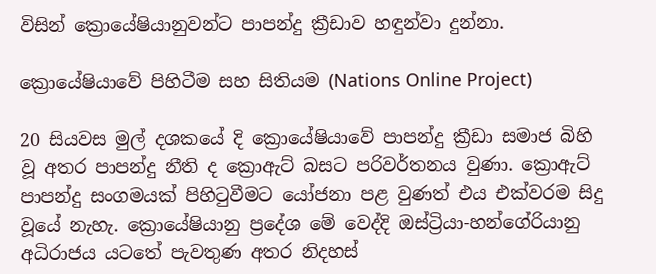විසින් ක්‍රොයේෂියානුවන්ට පාපන්දු ක්‍රීඩාව හඳුන්වා දුන්නා.

ක්‍රොයේෂියාවේ පිහිටීම සහ සිතියම (Nations Online Project)

20 සියවස මුල් දශකයේ දි ක්‍රොයේෂියාවේ පාපන්දු ක්‍රීඩා සමාජ බිහි වූ අතර පාපන්දු නීති ද ක්‍රොඇට් බසට පරිවර්තනය වුණා. ක්‍රොඇට් පාපන්දු සංගමයක් පිහිටුවීමට යෝජනා පළ වුණත් එය එක්වරම සිදු වූයේ නැහැ. ක්‍රොයේෂියානු ප්‍රදේශ මේ වෙද්දි ඔස්ට්‍රියා-හන්ගේරියානු අධිරාජය යටතේ පැවතුණ අතර නිදහස්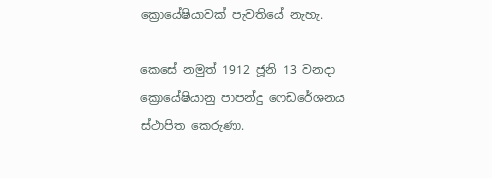ක්‍රොයේෂියාවක් පැවතියේ නැහැ.

කෙසේ නමුත් 1912 ජූනි 13 වනදා ක්‍රොයේෂියානු පාපන්දු ෆෙඩරේශනය ස්ථාපිත කෙරුණා.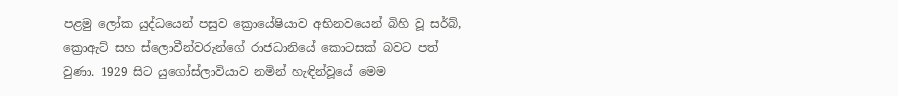පළමු ලෝක යුද්ධයෙන් පසුව ක්‍රොයේෂියාව අභිනවයෙන් බිහි වූ සර්බ්, ක්‍රොඇට් සහ ස්ලොවීන්වරුන්ගේ රාජධානියේ කොටසක් බවට පත් වුණා. 1929 සිට යුගෝස්ලාවියාව නමින් හැඳින්වූයේ මෙම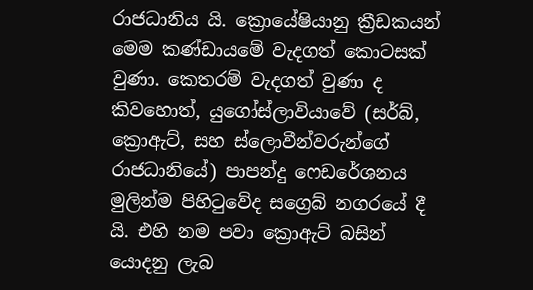රාජධානිය යි. ක්‍රොයේෂියානු ක්‍රීඩකයන් මෙම කණ්ඩායමේ වැදගත් කොටසක් වුණා. කෙතරම් වැදගත් වුණා ද කිවහොත්, යුගෝස්ලාවියාවේ (සර්බ්, ක්‍රොඇට්, සහ ස්ලොවීන්වරුන්ගේ රාජධානියේ) පාපන්දු ෆෙඩරේශනය මුලින්ම පිහිටුවේද සග්‍රෙබ් නගරයේ දී යි. එහි නම පවා ක්‍රොඇට් බසින් යොදනු ලැබ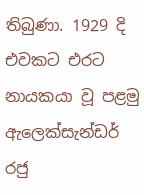තිබුණා. 1929 දි එවකට එරට නායකයා වූ පළමු ඇලෙක්සැන්ඩර් රජු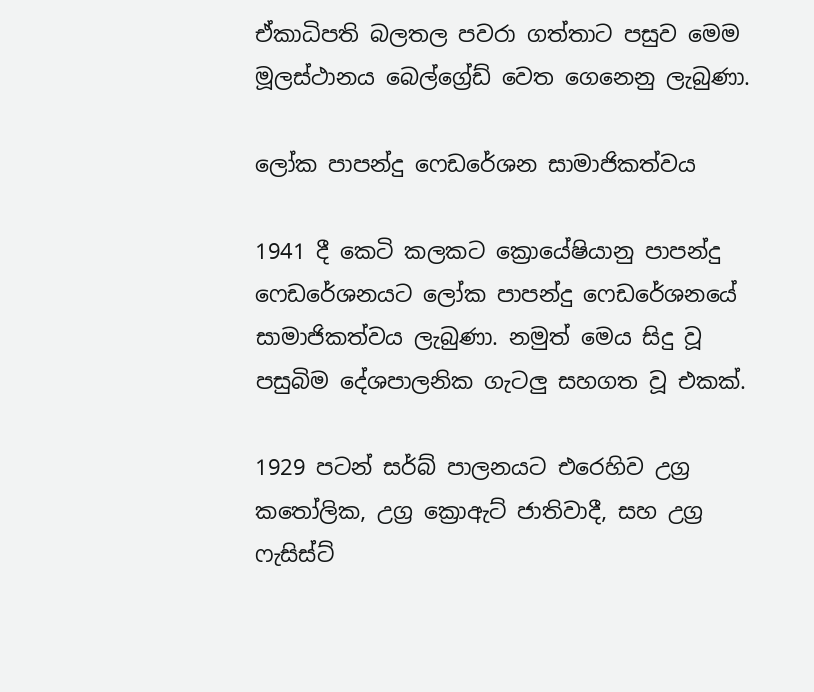ඒකාධිපති බලතල පවරා ගත්තාට පසුව මෙම මූලස්ථානය බෙල්ග්‍රේඩ් වෙත ගෙනෙනු ලැබුණා.

ලෝක පාපන්දු ෆෙඩරේශන සාමාජිකත්වය

1941 දී කෙටි කලකට ක්‍රොයේෂියානු පාපන්දු ෆෙඩරේශනයට ලෝක පාපන්දු ෆෙඩරේශනයේ සාමාජිකත්වය ලැබුණා. නමුත් මෙය සිදු වූ පසුබිම දේශපාලනික ගැටලු සහගත වූ එකක්.

1929 පටන් සර්බ් පාලනයට එරෙහිව උග්‍ර කතෝලික, උග්‍ර ක්‍රොඇට් ජාතිවාදී, සහ උග්‍ර ෆැසිස්ට්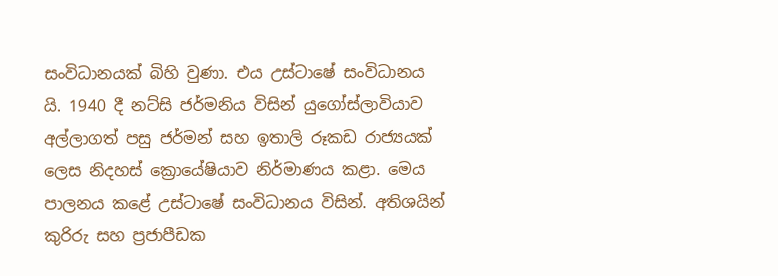සංවිධානයක් බිහි වුණා. එය උස්ටාෂේ සංවිධානය යි. 1940 දී නට්සි ජර්මනිය විසින් යුගෝස්ලාවියාව අල්ලාගත් පසු ජර්මන් සහ ඉතාලි රූකඩ රාජ්‍යයක් ලෙස නිදහස් ක්‍රොයේෂියාව නිර්මාණය කළා. මෙය පාලනය කළේ උස්ටාෂේ සංවිධානය විසින්. අතිශයින් කුරිරු සහ ප්‍රජාපීඩක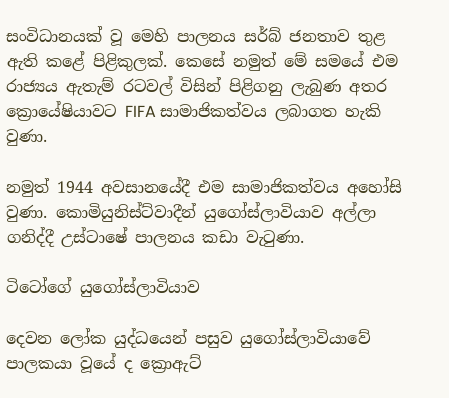සංවිධානයක් වූ මෙහි පාලනය සර්බ් ජනතාව තුළ ඇති කළේ පිළිකුලක්. කෙසේ නමුත් මේ සමයේ එම රාජ්‍යය ඇතැම් රටවල් විසින් පිළිගනු ලැබුණ අතර ක්‍රොයේෂියාවට FIFA සාමාජිකත්වය ලබාගත හැකි වුණා.

නමුත් 1944 අවසානයේදී එම සාමාජිකත්වය අහෝසි වුණා. කොමියුනිස්ට්වාදීන් යුගෝස්ලාවියාව අල්ලා ගනිද්දී උස්ටාෂේ පාලනය කඩා වැටුණා.

ටිටෝගේ යුගෝස්ලාවියාව

දෙවන ලෝක යුද්ධයෙන් පසුව යුගෝස්ලාවියාවේ පාලකයා වූයේ ද ක්‍රොඇට්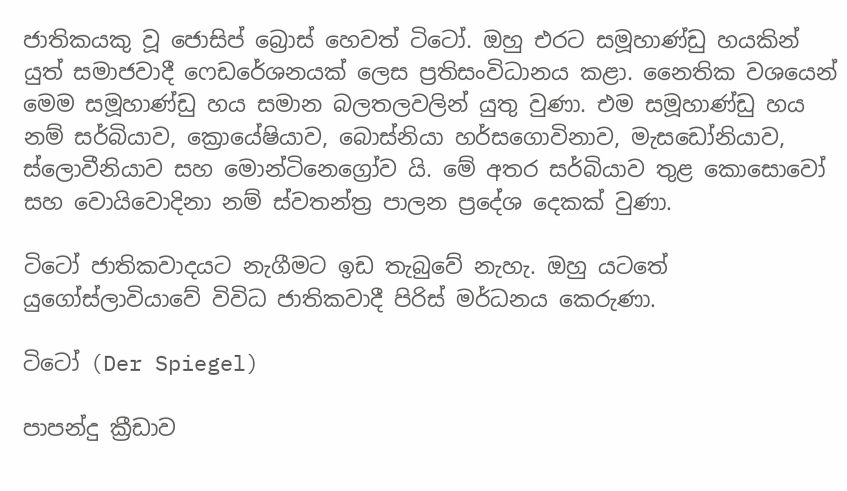ජාතිකයකු වූ ජොසිප් බ්‍රොස් හෙවත් ටිටෝ. ඔහු එරට සමූහාණ්ඩු හයකින් යුත් සමාජවාදී ෆෙඩරේශනයක් ලෙස ප්‍රතිසංවිධානය කළා. නෛතික වශයෙන් මෙම සමූහාණ්ඩු හය සමාන බලතලවලින් යුතු වුණා. එම සමූහාණ්ඩු හය නම් සර්බියාව, ක්‍රොයේෂියාව, බොස්නියා හර්සගොවිනාව, මැසඩෝනියාව, ස්ලොවීනියාව සහ මොන්ටිනෙග්‍රෝව යි. මේ අතර සර්බියාව තුළ කොසොවෝ සහ වොයිවොදිනා නම් ස්වතන්ත්‍ර පාලන ප්‍රදේශ දෙකක් වුණා.

ටිටෝ ජාතිකවාදයට නැගීමට ඉඩ තැබුවේ නැහැ. ඔහු යටතේ යුගෝස්ලාවියාවේ විවිධ ජාතිකවාදී පිරිස් මර්ධනය කෙරුණා.

ටිටෝ (Der Spiegel)

පාපන්දු ක්‍රීඩාව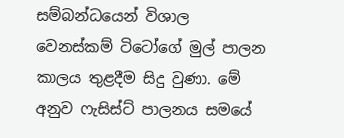සම්බන්ධයෙන් විශාල වෙනස්කම් ටිටෝගේ මුල් පාලන කාලය තුළදීම සිදු වුණා. මේ අනුව ෆැසිස්ට් පාලනය සමයේ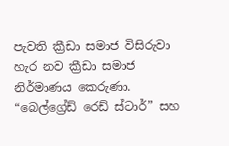පැවති ක්‍රීඩා සමාජ විසිරුවා හැර නව ක්‍රීඩා සමාජ නිර්මාණය කෙරුණා. “බෙල්ග්‍රේඩ් රෙඩ් ස්ටාර්” සහ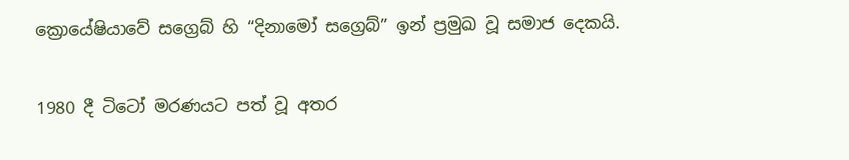ක්‍රොයේෂියාවේ සග්‍රෙබ් හි “දිනාමෝ සග්‍රෙබ්” ඉන් ප්‍රමුඛ වූ සමාජ දෙකයි.

1980 දී ටිටෝ මරණයට පත් වූ අතර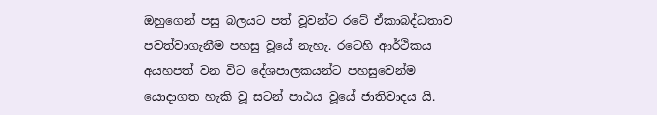ඔහුගෙන් පසු බලයට පත් වූවන්ට රටේ ඒකාබද්ධතාව පවත්වාගැනීම පහසු වූයේ නැහැ. රටෙහි ආර්ථිකය අයහපත් වන විට දේශපාලකයන්ට පහසුවෙන්ම යොදාගත හැකි වූ සටන් පාඨය වූයේ ජාතිවාදය යි.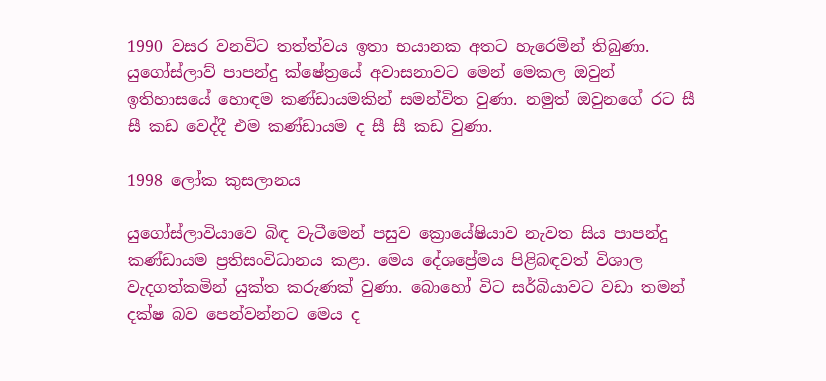1990 වසර වනවිට තත්ත්වය ඉතා භයානක අතට හැරෙමින් තිබුණා. යුගෝස්ලාව් පාපන්දු ක්ෂේත්‍රයේ අවාසනාවට මෙන් මෙකල ඔවුන් ඉතිහාසයේ හොඳම කණ්ඩායමකින් සමන්විත වුණා. නමුත් ඔවුනගේ රට සී සී කඩ වෙද්දී එම කණ්ඩායම ද සී සී කඩ වුණා.

1998 ලෝක කුසලානය

යුගෝස්ලාවියාවෙ බිඳ වැටීමෙන් පසුව ක්‍රොයේෂියාව නැවත සිය පාපන්දු කණ්ඩායම ප්‍රතිසංවිධානය කළා. මෙය දේශප්‍රේමය පිළිබඳවත් විශාල වැදගත්කමින් යුක්ත කරුණක් වුණා. බොහෝ විට සර්බියාවට වඩා තමන් දක්ෂ බව පෙන්වන්නට මෙය ද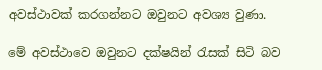අවස්ථාවක් කරගන්නට ඔවුනට අවශ්‍ය වුණා.

මේ අවස්ථාවෙ ඔවුනට දක්ෂයින් රැසක් සිටි බව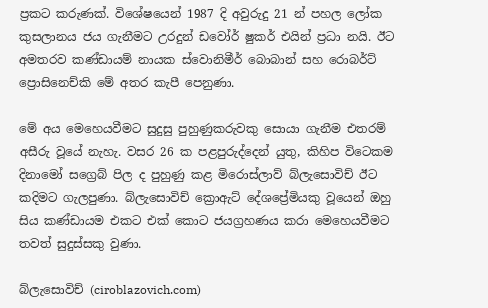ප්‍රකට කරුණක්. විශේෂයෙන් 1987 දි අවුරුදු 21 න් පහල ලෝක කුසලානය ජය ගැනීමට උරදුන් ඩවෝර් ෂුකර් එයින් ප්‍රධා නයි. ඊට අමතරව කණ්ඩායම් නායක ස්වොනිමීර් බොබාන් සහ රොබර්ට් ප්‍රොසිනෙච්කි මේ අතර කැපී පෙනුණා.

මේ අය මෙහෙයවීමට සුදුසු පුහුණුකරුවකු සොයා ගැනීම එතරම් අසීරු වූයේ නැහැ. වසර 26 ක පළපුරුද්දෙන් යුතු, කිහිප විටෙකම දිනාමෝ සග්‍රෙබ් පිල ද පුහුණු කළ මිරොස්ලාව් බ්ලැසොවිච් ඊට කදිමට ගැලපුණා. බ්ලැසොවිච් ක්‍රොඇට් දේශප්‍රේමියකු වූයෙන් ඔහු සිය කණ්ඩායම එකට එක් කොට ජයග්‍රහණය කරා මෙහෙයවීමට තවත් සුදුස්සකු වුණා.

බ්ලැසොවිච් (ciroblazovich.com)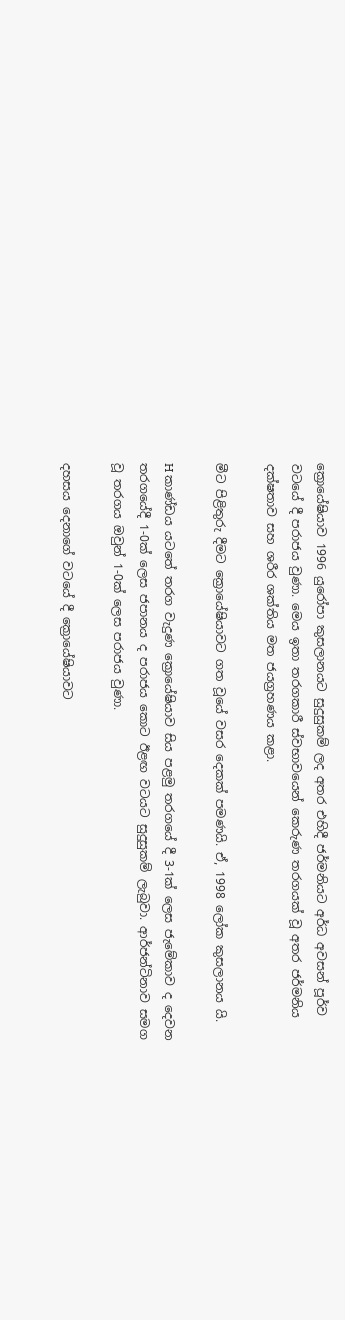ක්‍රොයේෂියාව 1996 යුරෝපා කුසලානයට සුදුසුකම් ලද අතර එහිදී ජර්මනියට අර්ධ අවසන් පූර්ව වටයේ දී පරාජය වුණා. මෙය ඉතා තරගකාරී ස්වභාවයෙන් කෙරුණ තරගයක් වූ අතර ජර්මනිය දක්ෂතාව සහ ශරීර ශක්‍තිය මත ජයග්‍රහණය කළා.

මීට පිළිතුරු දීමට ක්‍රොයේෂියාවට ගත වූයේ වසර දෙකක් පමණයි. ඒ, 1998 ලෝක කුසලානය යි.

H කාණ්ඩය යටතේ තරග වැදුණ ක්‍රොයේෂියාව සිය පළමු තරගයේ දී 3-1ක් ලෙස ජැමේකාව ද දෙවන තරගයේදී 1-0ක් ලෙස ජපානය ද පරාජය කොට ඊළඟ වටයට සුදුසුකම් ලැබුවා. ආර්ජන්ටිනාව සමග වූ තරගය ඔවුන් 1-0ක් ලෙස පරාජය වුණා.

දහසය දෙනාගේ වටයේ දී ක්‍රොයේෂියාවට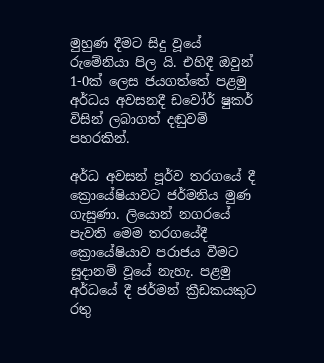මුහුණ දීමට සිදු වූයේ රුමේනියා පිල යි. එහිදී ඔවුන් 1-0ක් ලෙස ජයගත්තේ පළමු අර්ධය අවසනදී ඩවෝර් ෂුකර් විසින් ලබාගත් දඬුවම් පහරකින්.

අර්ධ අවසන් පූර්ව තරගයේ දී ක්‍රොයේෂියාවට ජර්මනිය මුණ ගැසුණා. ලියොන් නගරයේ පැවති මෙම තරගයේදී ක්‍රොයේෂියාව පරාජය වීමට සූදානම් වූයේ නැහැ. පළමු අර්ධයේ දී ජර්මන් ක්‍රීඩකයකුට රතු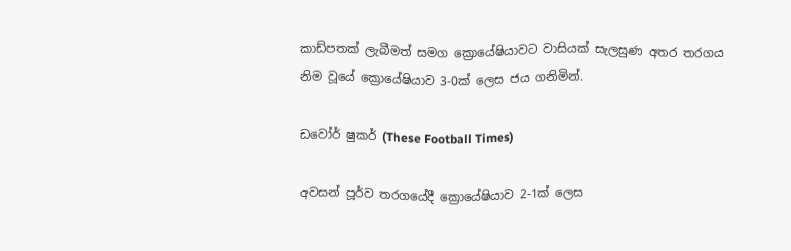කාඩ්පතක් ලැබීමත් සමග ක්‍රොයේෂියාවට වාසියක් සැලසුණ අතර තරගය නිම වූයේ ක්‍රොයේෂියාව 3-0ක් ලෙස ජය ගනිමින්.

ඩවෝර් ෂුකර් (These Football Times)

අවසන් පූර්ව තරගයේදී ක්‍රොයේෂියාව 2-1ක් ලෙස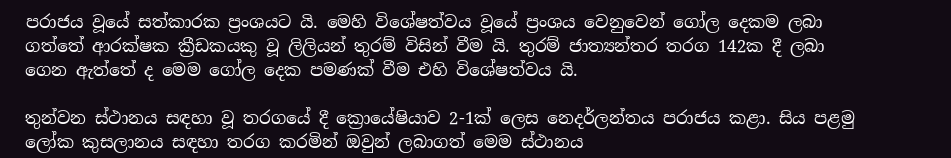පරාජය වූයේ සත්කාරක ප්‍රංශයට යි. මෙහි විශේෂත්වය වූයේ ප්‍රංශය වෙනුවෙන් ගෝල දෙකම ලබා ගත්තේ ආරක්ෂක ක්‍රීඩකයකු වූ ලිලියන් තුරම් විසින් වීම යි. තුරම් ජාත්‍යන්තර තරග 142ක දී ලබා ගෙන ඇත්තේ ද මෙම ගෝල දෙක පමණක් වීම එහි විශේෂත්වය යි.

තුන්වන ස්ථානය සඳහා වූ තරගයේ දී ක්‍රොයේෂියාව 2-1ක් ලෙස නෙදර්ලන්තය පරාජය කළා. සිය පළමු ලෝක කුසලානය සඳහා තරග කරමින් ඔවුන් ලබාගත් මෙම ස්ථානය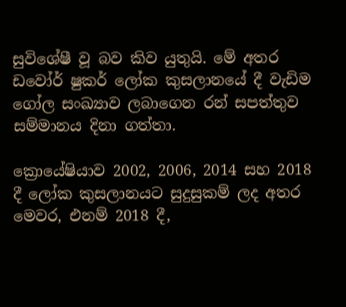සුවිශේෂී වූ බව කිව යුතුයි. මේ අතර ඩවෝර් ෂුකර් ලෝක කුසලානයේ දී වැඩිම ගෝල සංඛ්‍යාව ලබාගෙන රන් සපත්තුව සම්මානය දිනා ගත්තා.

ක්‍රොයේෂියාව 2002, 2006, 2014 සහ 2018 දී ලෝක කුසලානයට සුදුසුකම් ලද අතර මෙවර, එනම් 2018 දී,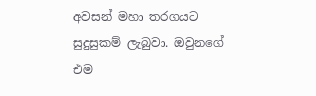අවසන් මහා තරගයට සුදුසුකම් ලැබුවා. ඔවුනගේ එම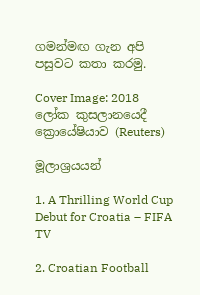ගමන්මඟ ගැන අපි පසුවට කතා කරමු.

Cover Image: 2018 ලෝක කුසලානයෙදී ක්‍රොයේෂියාව (Reuters)

මූලාශ්‍රයයන්

1. A Thrilling World Cup Debut for Croatia – FIFA TV

2. Croatian Football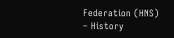Federation (HNS) – History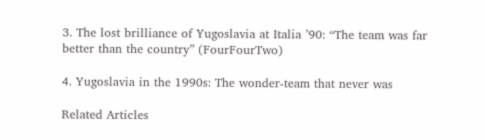3. The lost brilliance of Yugoslavia at Italia ’90: “The team was far better than the country” (FourFourTwo)

4. Yugoslavia in the 1990s: The wonder-team that never was

Related Articles